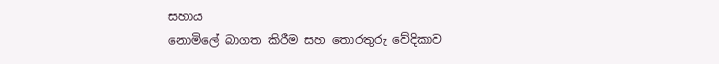සහාය
නොමිලේ බාගත කිරීම සහ තොරතුරු වේදිකාව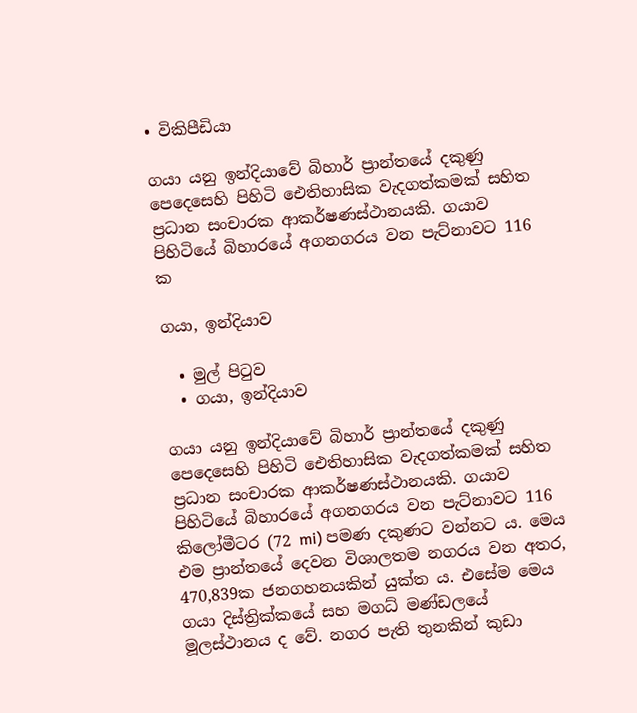• විකිපීඩියා

ගයා යනු ඉන්දියාවේ බිහාර් ප්‍රාන්තයේ දකුණු පෙදෙසෙහි පිහිටි ඓතිහාසික වැදගත්කමක් සහිත ප්‍රධාන සංචාරක ආකර්ෂණස්ථානයකි. ගයාව පිහිටියේ බිහාරයේ අගනගරය වන පැට්නාවට 116 ක

ගයා, ඉන්දියාව

  • මුල් පිටුව
  • ගයා, ඉන්දියාව

ගයා යනු ඉන්දියාවේ බිහාර් ප්‍රාන්තයේ දකුණු පෙදෙසෙහි පිහිටි ඓතිහාසික වැදගත්කමක් සහිත ප්‍රධාන සංචාරක ආකර්ෂණස්ථානයකි. ගයාව පිහිටියේ බිහාරයේ අගනගරය වන පැට්නාවට 116 කිලෝමීටර (72 mi) පමණ දකුණට වන්නට ය. මෙය එම ප්‍රාන්තයේ දෙවන විශාලතම නගරය වන අතර, 470,839ක ජනගහනයකින් යුක්ත ය. එසේම මෙය ගයා දිස්ත්‍රික්කයේ සහ මගධ් මණ්ඩලයේ මූලස්ථානය ද වේ. නගර පැති තුනකින් කුඩා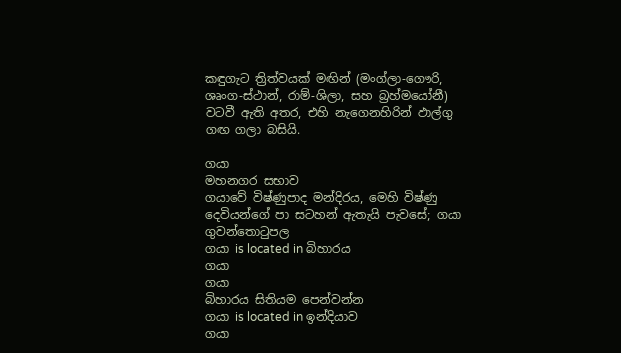කඳුගැට ත්‍රිත්වයක් මඟින් (මංග්ලා-ගෞරි, ශෘංග-ස්ථාන්, රාම්-ශිලා, සහ බ්‍රහ්මයෝනී) වටවී ඇති අතර, එහි නැගෙනහිරින් ඵාල්ගු ගඟ ගලා බසියි.

ගයා
මහනගර සභාව
ගයාවේ විෂ්ණුපාද මන්දිරය, මෙහි විෂ්ණු දෙවියන්ගේ පා සටහන් ඇතැයි පැවසේ; ගයා ගුවන්තොටුපල
ගයා is located in බිහාරය
ගයා
ගයා
බිහාරය සිතියම පෙන්වන්න
ගයා is located in ඉන්දියාව
ගයා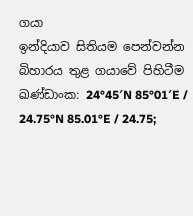ගයා
ඉන්දියාව සිතියම පෙන්වන්න
බිහාරය තුළ ගයාවේ පිහිටීම
ඛණ්ඩාංක: 24°45′N 85°01′E / 24.75°N 85.01°E / 24.75;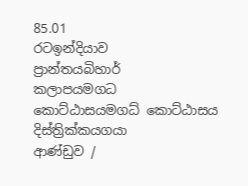85.01
රටඉන්දියාව
ප්‍රාන්තයබිහාර්
කලාපයමගධ
කොට්ඨාසයමගධ් කොට්ඨාසය
දිස්ත්‍රික්කයගයා
ආණ්ඩුව /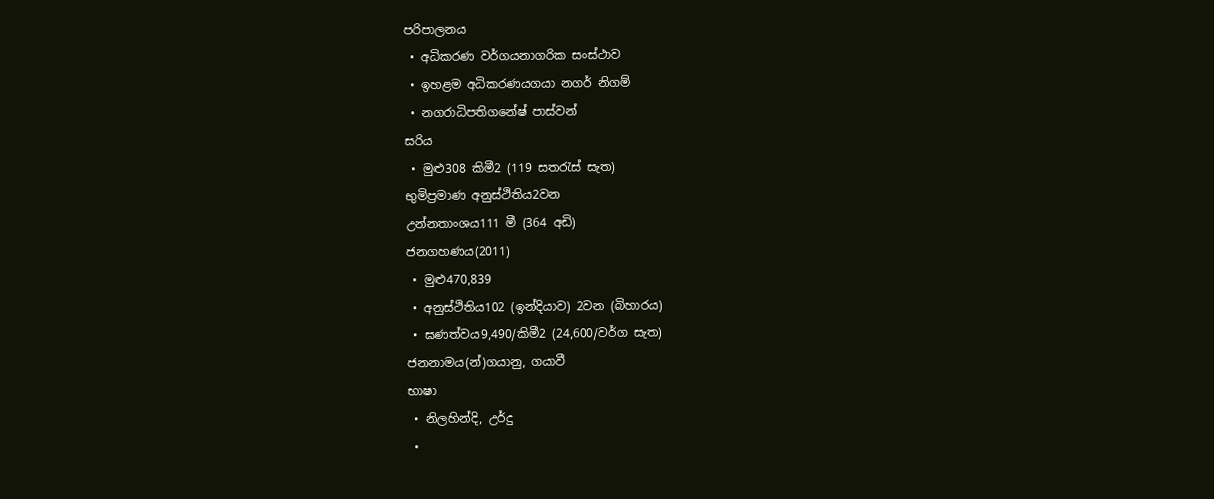පරිපාලනය
 • අධිකරණ වර්ගයනාගරික සංස්ථාව
 • ඉහළම අධිකරණයගයා නගර් නිගම්
 • නගරාධිපතිගනේෂ් පාස්වන්
සරිය
 • මුළු308 කිමී2 (119 සතරැස් සැත)
භුමිප්‍රමාණ අනුස්ථිතිය2වන
උන්නතාංශය111 මී (364 අඩි)
ජනගහණය(2011)
 • මුළු470,839
 • අනුස්ථිතිය102 (ඉන්දියාව) 2වන (බිහාරය)
 • ඝණත්වය9,490/කිමී2 (24,600/වර්ග සැත)
ජනනාමය(න්)ගයානු, ගයාවී
භාෂා
 • නිලහින්දි, උර්දු
 •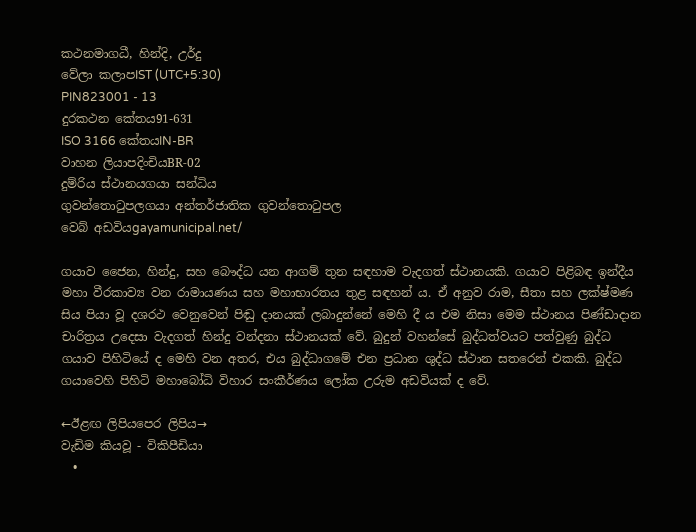කථනමාගධී, හින්දි, උර්දු
වේලා කලාපIST (UTC+5:30)
PIN823001 - 13
දුරකථන කේතය91-631
ISO 3166 කේතයIN-BR
වාහන ලියාපදිංචියBR-02
දුම්රිය ස්ථානයගයා සන්ධිය
ගුවන්තොටුපලගයා අන්තර්ජාතික ගුවන්තොටුපල
වෙබ් අඩවියgayamunicipal.net/

ගයාව ජෛන, හින්දු, සහ බෞද්ධ යන ආගම් තුන සඳහාම වැදගත් ස්ථානයකි. ගයාව පිළිබඳ ඉන්දීය මහා වීරකාව්‍ය වන රාමායණය සහ මහාභාරතය තුළ සඳහන් ය. ඒ අනුව රාම, සීතා සහ ලක්ෂ්මණ සිය පියා වූ දශරථ වෙනුවෙන් පිඬු දානයක් ලබාදුන්නේ මෙහි දී ය එම නිසා මෙම ස්ථානය පිණ්ඩාදාන චාරිත්‍රය උදෙසා වැදගත් හින්දු වන්දනා ස්ථානයක් වේ. බුදුන් වහන්සේ බුද්ධත්වයට පත්වුණු බුද්ධ ගයාව පිහිටියේ ද මෙහි වන අතර, එය බුද්ධාගමේ එන ප්‍රධාන ශුද්ධ ස්ථාන සතරෙන් එකකි. බුද්ධ ගයාවෙහි පිහිටි මහාබෝධි විහාර සංකීර්ණය ලෝක උරුම අඩවියක් ද වේ.

←ඊළඟ ලිපියපෙර ලිපිය→
වැඩිම කියවූ - විකිපීඩියා
  •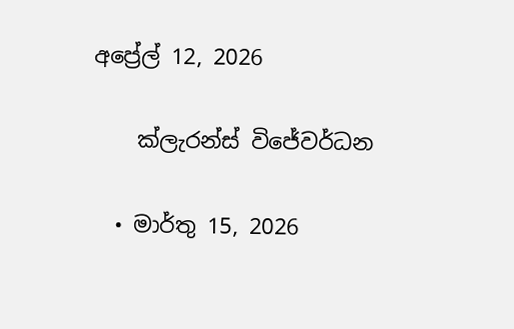අප්‍රේල් 12, 2026

    ක්ලැරන්ස් විජේවර්ධන

  • මාර්තු 15, 2026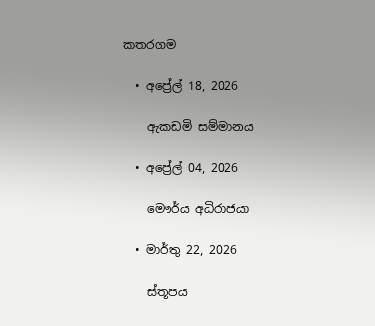කතරගම

  • අප්‍රේල් 18, 2026

    ඇකඩමි සම්මානය

  • අප්‍රේල් 04, 2026

    මෞර්ය අධිරාජයා

  • මාර්තු 22, 2026

    ස්තූපය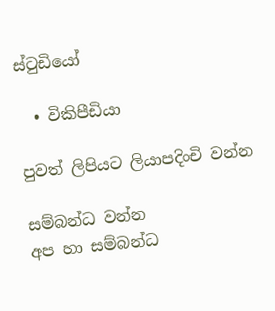ස්ටුඩියෝ

  • විකිපීඩියා

පුවත් ලිපියට ලියාපදිංචි වන්න

සම්බන්ධ වන්න
අප හා සම්බන්ධ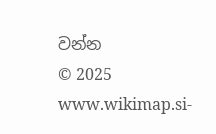වන්න
© 2025 www.wikimap.si-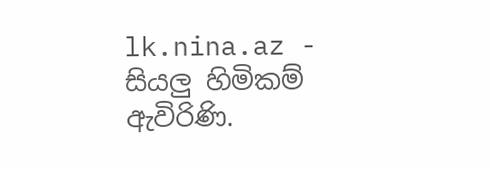lk.nina.az - සියලු හිමිකම් ඇවිරිණි.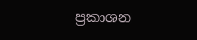ප්‍රකාශන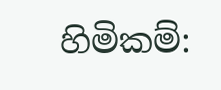හිමිකම්: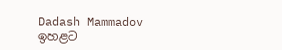Dadash Mammadov
ඉහළට